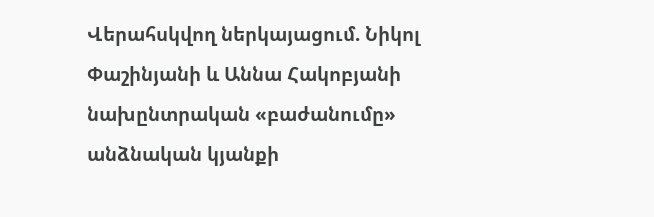Վերահսկվող ներկայացում. Նիկոլ Փաշինյանի և Աննա Հակոբյանի նախընտրական «բաժանումը» անձնական կյանքի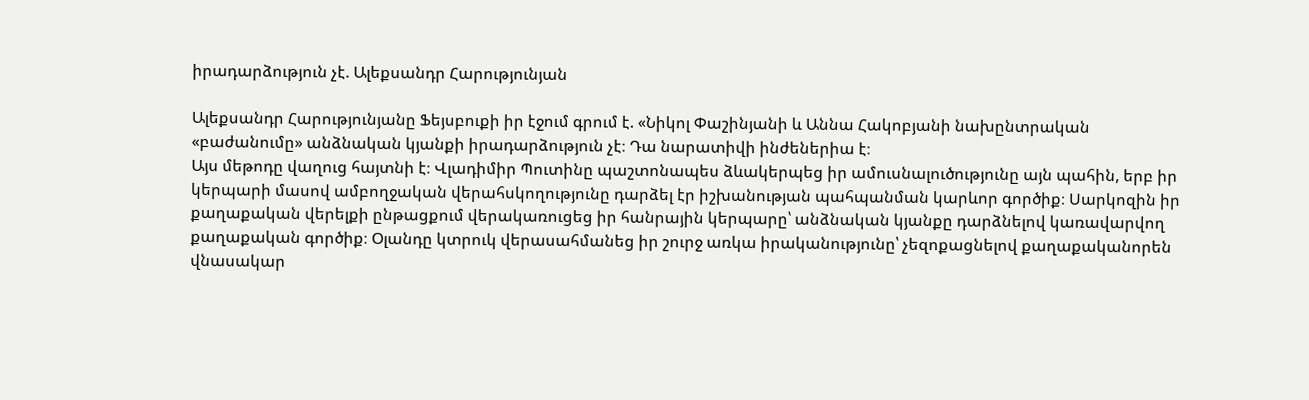իրադարձություն չէ. Ալեքսանդր Հարությունյան

Ալեքսանդր Հարությունյանը Ֆեյսբուքի իր էջում գրում է. «Նիկոլ Փաշինյանի և Աննա Հակոբյանի նախընտրական «բաժանումը» անձնական կյանքի իրադարձություն չէ։ Դա նարատիվի ինժեներիա է։
Այս մեթոդը վաղուց հայտնի է։ Վլադիմիր Պուտինը պաշտոնապես ձևակերպեց իր ամուսնալուծությունը այն պահին, երբ իր կերպարի մասով ամբողջական վերահսկողությունը դարձել էր իշխանության պահպանման կարևոր գործիք։ Սարկոզին իր քաղաքական վերելքի ընթացքում վերակառուցեց իր հանրային կերպարը՝ անձնական կյանքը դարձնելով կառավարվող քաղաքական գործիք։ Օլանդը կտրուկ վերասահմանեց իր շուրջ առկա իրականությունը՝ չեզոքացնելով քաղաքականորեն վնասակար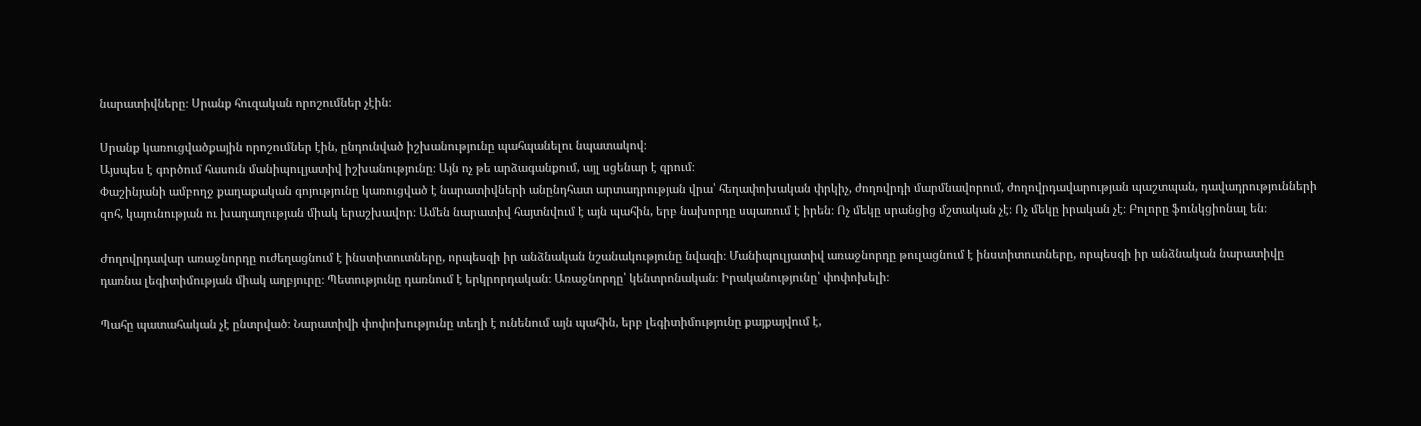նարատիվները։ Սրանք հուզական որոշումներ չէին։

Սրանք կառուցվածքային որոշումներ էին, ընդունված իշխանությունը պահպանելու նպատակով։
Այսպես է գործում հասուն մանիպուլյատիվ իշխանությունը։ Այն ոչ թե արձագանքում, այլ սցենար է գրում։
Փաշինյանի ամբողջ քաղաքական գոյությունը կառուցված է նարատիվների անընդհատ արտադրության վրա՝ հեղափոխական փրկիչ, ժողովրդի մարմնավորում, ժողովրդավարության պաշտպան, դավադրությունների զոհ, կայունության ու խաղաղության միակ երաշխավոր։ Ամեն նարատիվ հայտնվում է այն պահին, երբ նախորդը սպառում է իրեն։ Ոչ մեկը սրանցից մշտական չէ։ Ոչ մեկը իրական չէ։ Բոլորը ֆունկցիոնալ են։

Ժողովրդավար առաջնորդը ուժեղացնում է ինստիտուտները, որպեսզի իր անձնական նշանակությունը նվազի։ Մանիպուլյատիվ առաջնորդը թուլացնում է ինստիտուտները, որպեսզի իր անձնական նարատիվը դառնա լեգիտիմության միակ աղբյուրը։ Պետությունը դառնում է երկրորդական։ Առաջնորդը՝ կենտրոնական։ Իրականությունը՝ փոփոխելի։

Պահը պատահական չէ ընտրված։ Նարատիվի փոփոխությունը տեղի է ունենում այն պահին, երբ լեգիտիմությունը քայքայվում է,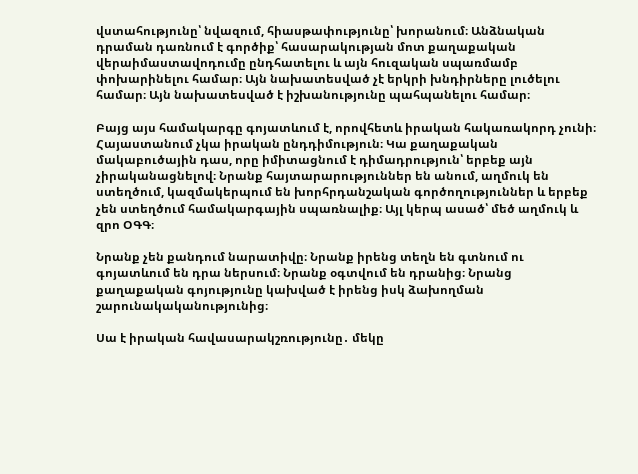վստահությունը՝ նվազում, հիասթափությունը՝ խորանում։ Անձնական դրաման դառնում է գործիք՝ հասարակության մոտ քաղաքական վերաիմաստավոդումը ընդհատելու և այն հուզական սպառմամբ փոխարինելու համար։ Այն նախատեսված չէ երկրի խնդիրները լուծելու համար։ Այն նախատեսված է իշխանությունը պահպանելու համար։

Բայց այս համակարգը գոյատևում է, որովհետև իրական հակառակորդ չունի։
Հայաստանում չկա իրական ընդդիմություն։ Կա քաղաքական մակաբուծային դաս, որը իմիտացնում է դիմադրություն՝ երբեք այն չիրականացնելով։ Նրանք հայտարարություններ են անում, աղմուկ են ստեղծում, կազմակերպում են խորհրդանշական գործողություններ և երբեք չեն ստեղծում համակարգային սպառնալիք։ Այլ կերպ ասած՝ մեծ աղմուկ և զրո ՕԳԳ։

Նրանք չեն քանդում նարատիվը։ Նրանք իրենց տեղն են գտնում ու գոյատևում են դրա ներսում։ Նրանք օգտվում են դրանից։ Նրանց քաղաքական գոյությունը կախված է իրենց իսկ ձախողման շարունակականությունից։

Սա է իրական հավասարակշռությունը․ մեկը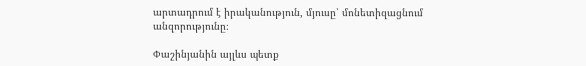արտադրում է իրականություն, մյուսը՝ մոնետիզացնում անզորությունը։

Փաշինյանին այլևս պետք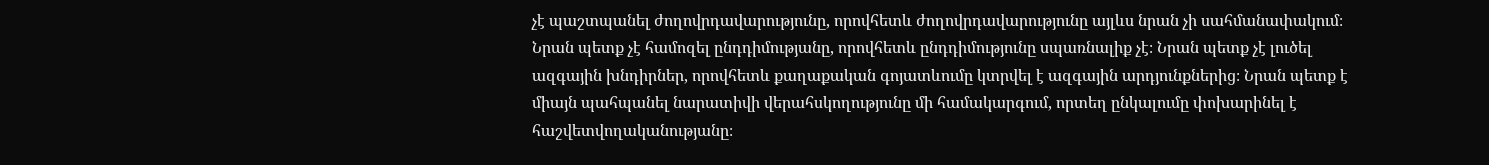չէ պաշտպանել ժողովրդավարությունը, որովհետև ժողովրդավարությունը այլևս նրան չի սահմանափակում։ Նրան պետք չէ համոզել ընդդիմությանը, որովհետև ընդդիմությունը սպառնալիք չէ։ Նրան պետք չէ լուծել ազգային խնդիրներ, որովհետև քաղաքական գոյատևումը կտրվել է ազգային արդյունքներից։ Նրան պետք է միայն պահպանել նարատիվի վերահսկողությունը մի համակարգում, որտեղ ընկալումը փոխարինել է հաշվետվողականությանը։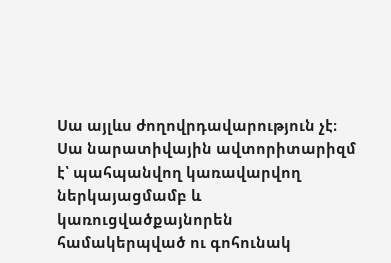Սա այլևս ժողովրդավարություն չէ։ Սա նարատիվային ավտորիտարիզմ է՝ պահպանվող կառավարվող ներկայացմամբ և կառուցվածքայնորեն համակերպված ու գոհունակ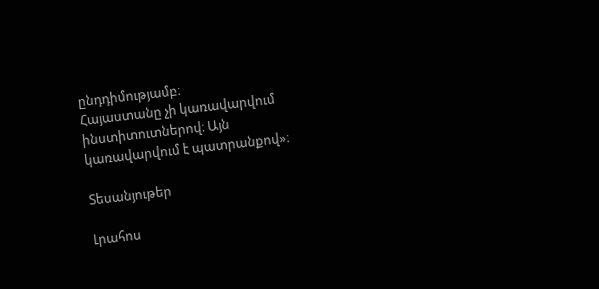ընդդիմությամբ։
Հայաստանը չի կառավարվում ինստիտուտներով։ Այն կառավարվում է պատրանքով»։

Տեսանյութեր

Լրահոս